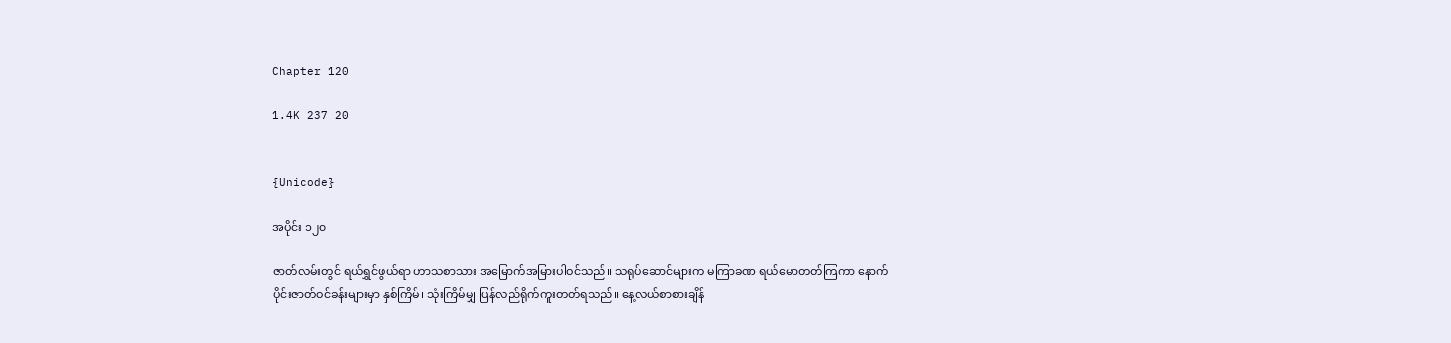Chapter 120

1.4K 237 20


{Unicode}

အပိုင်း ၁၂၀

ဇာတ်လမ်းတွင် ရယ်ရွှင်ဖွယ်ရာ ဟာသစာသား အမြောက်အမြားပါဝင်သည်။ သရုပ်ဆောင်များက မကြာခဏ ရယ်မောတတ်ကြကာ နောက်ပိုင်းဇာတ်ဝင်ခန်းများမှာ နှစ်ကြိမ်၊ သုံးကြိမ်မျှ ပြန်လည်ရိုက်ကူးတတ်ရသည်။ နေ့လယ်စာစားချိန်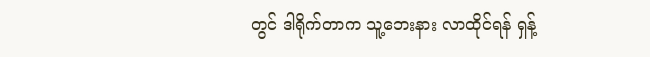တွင် ဒါရိုက်တာက သူ့ဘေးနား လာထိုင်ရန် ရှန့်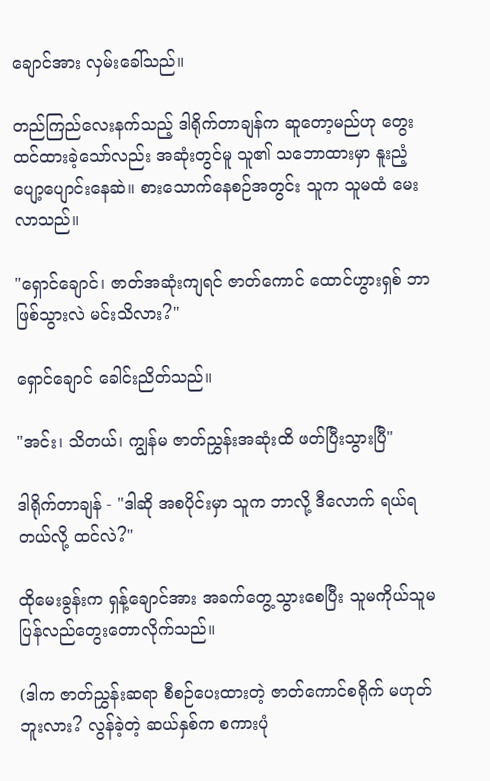ချောင်အား လှမ်းခေါ်သည်။

တည်ကြည်လေးနက်သည့် ဒါရိုက်တာချန်က ဆူတော့မည်ဟု တွေးထင်ထားခဲ့သော်လည်း အဆုံးတွင်မူ သူ၏ သဘောထားမှာ နူးညံ့ပျော့ပျောင်းနေဆဲ။ စားသောက်နေစဉ်အတွင်း သူက သူမထံ မေးလာသည်။

"ရှောင်ချောင်၊ ဇာတ်အဆုံးကျရင် ဇာတ်ကောင် ထောင်ဟွားရှစ် ဘာဖြစ်သွားလဲ မင်းသိလား?"

ရှောင်ချောင် ခေါင်းညိတ်သည်။

"အင်း၊ သိတယ်၊ ကျွန်မ ဇာတ်ညွှန်းအဆုံးထိ ဖတ်ပြီးသွားပြီ"

ဒါရိုက်တာချန် - "ဒါဆို အစပိုင်းမှာ သူက ဘာလို့ ဒီလောက် ရယ်ရတယ်လို့ ထင်လဲ?"

ထိုမေးခွန်းက ရှန့်ချောင်အား အခက်တွေ့သွားစေပြီး သူမကိုယ်သူမ ပြန်လည်တွေးတောလိုက်သည်။

(ဒါက ဇာတ်ညွှန်းဆရာ စီစဉ်ပေးထားတဲ့ ဇာတ်ကောင်စရိုက် မဟုတ်ဘူးလား? လွန်ခဲ့တဲ့ ဆယ်နှစ်က စကားပုံ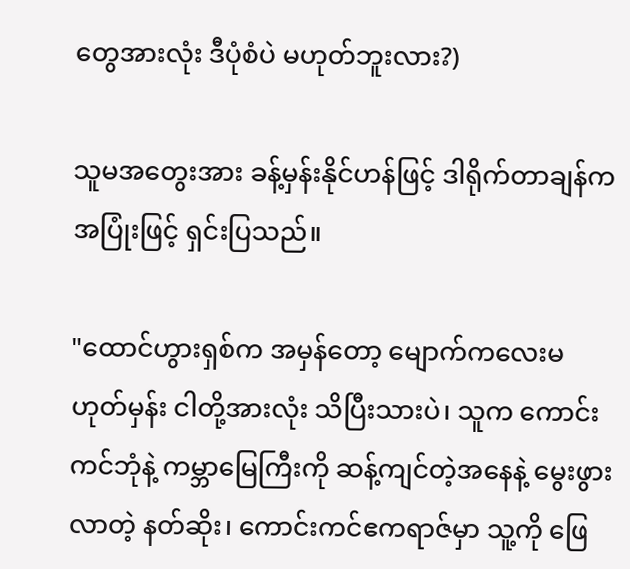တွေအားလုံး ဒီပုံစံပဲ မဟုတ်ဘူးလား?)

သူမအတွေးအား ခန့်မှန်းနိုင်ဟန်ဖြင့် ဒါရိုက်တာချန်က အပြုံးဖြင့် ရှင်းပြသည်။

"ထောင်ဟွားရှစ်က အမှန်တော့ မျောက်ကလေးမဟုတ်မှန်း ငါတို့အားလုံး သိပြီးသားပဲ၊ သူက ကောင်းကင်ဘုံနဲ့ ကမ္ဘာမြေကြီးကို ဆန့်ကျင်တဲ့အနေနဲ့ မွေးဖွားလာတဲ့ နတ်ဆိုး၊ ကောင်းကင်ဧကရာဇ်မှာ သူ့ကို ဖြေ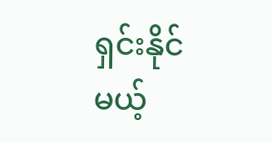ရှင်းနိုင်မယ့်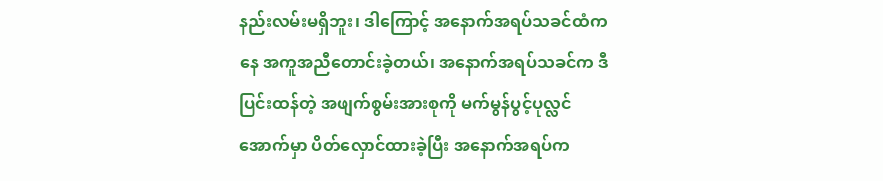နည်းလမ်းမရှိဘူး၊ ဒါကြောင့် အနောက်အရပ်သခင်ထံကနေ အကူအညီတောင်းခဲ့တယ်၊ အနောက်အရပ်သခင်က ဒီပြင်းထန်တဲ့ အဖျက်စွမ်းအားစုကို မက်မွန်ပွင့်ပုလ္လင်အောက်မှာ ပိတ်လှောင်ထားခဲ့ပြီး အနောက်အရပ်က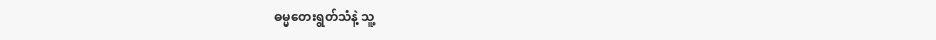ဓမ္မတေးရွတ်သံနဲ့ သူ့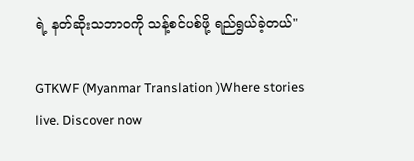ရဲ့ နတ်ဆိုးသဘာဝကို သန့်စင်ပစ်ဖို့ ရည်ရွယ်ခဲ့တယ်"

GTKWF (Myanmar Translation )Where stories live. Discover now